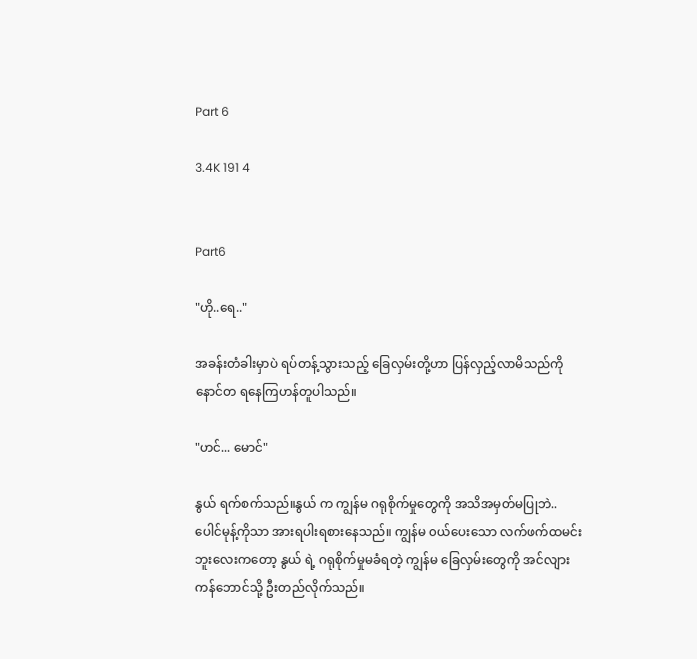Part 6

3.4K 191 4


Part6

"ဟို..ရေ.."

အခန်းတံခါးမှာပဲ ရပ်တန့်သွားသည့် ခြေလှမ်းတို့ဟာ ပြန်လှည့်လာမိသည်ကို နောင်တ ရနေကြဟန်တူပါသည်။

"ဟင်... မောင်"

နွယ် ရက်စက်သည်။နွယ် က ကျွန်မ ဂရုစိုက်မှုတွေကို အသိအမှတ်မပြုဘဲ..ပေါင်မုန့်ကိုသာ အားရပါးရစားနေသည်။ ကျွန်မ ၀ယ်ပေးသော လက်ဖက်ထမင်းဘူးလေးကတော့ နွယ် ရဲ့ ဂရုစိုက်မှုမခံရတဲ့ ကျွန်မ ခြေလှမ်းတွေကို အင်လျားကန်ဘောင်သို့ ဦးတည်လိုက်သည်။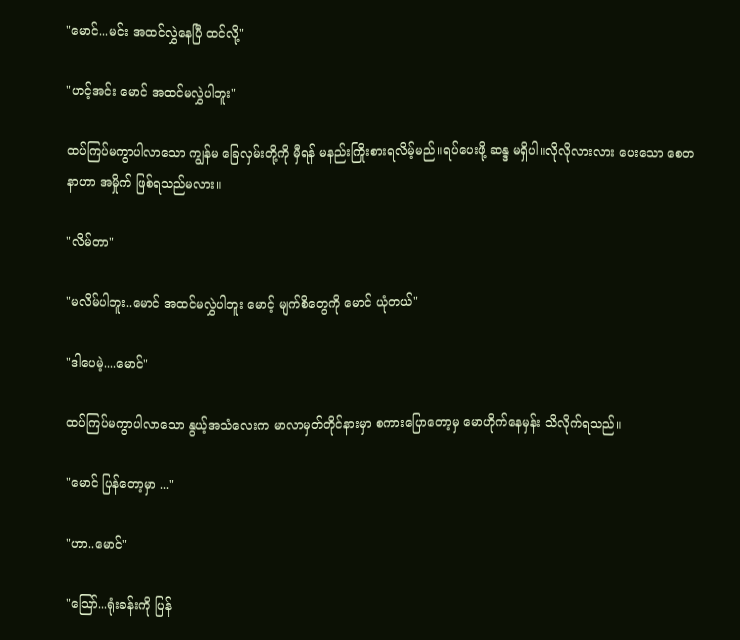"မောင်...မင်း အထင်လွှဲနေပြီ ထင်လို့"

"ဟင့်အင်း မောင် အထင်မလွှဲပါဘူး"

ထပ်ကြပ်မကွာပါလာသော ကျွန်မ ခြေလှမ်းတို့ကို မှီရန် မနည်းကြိုးစားရလိမ့်မည်။ရပ်ပေးဖို့ ဆန္ဒ မရှိပါ။လိုလိုလားလား ပေးသော စေတနာဟာ အမှိုက် ဖြစ်ရသည်မလား။

"လိမ်တာ"

"မလိမ်ပါဘူး..မောင် အထင်မလွှဲပါဘူး မောင့် မျက်စိတွေကို မောင် ယုံတယ်"

"ဒါပေမဲ့....မောင်"

ထပ်ကြပ်မကွာပါလာသော နွယ့်အသံလေးက မာလာမှတ်တိုင်နားမှာ စကားပြောတော့မှ မောဟိုက်နေမှန်း သိလိုက်ရသည်။

"မောင် ပြန်တော့မှာ ..."

"ဟာ..မောင်"

"သြော်...ရုံးခန်းကို ပြန်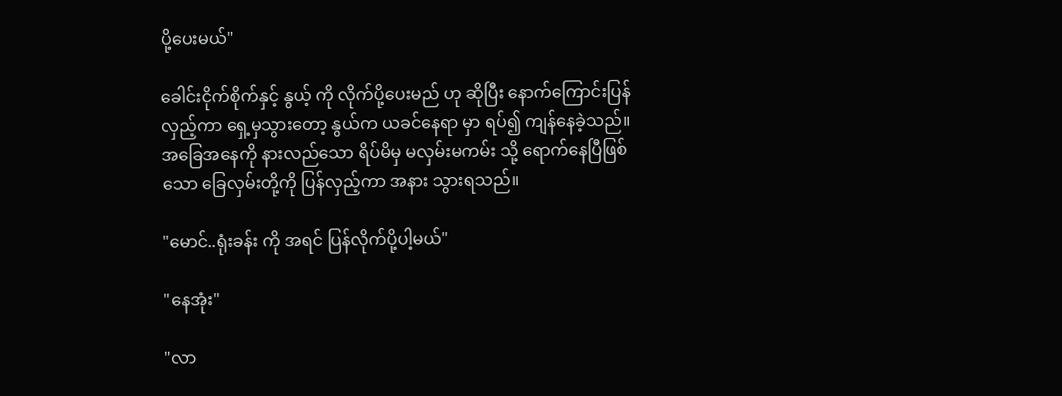ပို့ပေးမယ်"

ခေါင်းငိုက်စိုက်နှင့် နွယ့် ကို လိုက်ပို့ပေးမည် ဟု ဆိုပြီး နောက်ကြောင်းပြန်လှည့်ကာ ရှေ့မှသွားတော့ နွယ်က ယခင်နေရာ မှာ ရပ်၍ ကျန်နေခဲ့သည်။ အခြေအနေကို နားလည်သော ရိပ်မိမှ မလှမ်းမကမ်း သို့ ရောက်နေပြီဖြစ်သော ခြေလှမ်းတို့ကို ပြန်လှည့်ကာ အနား သွားရသည်။

"မောင်..ရုံးခန်း ကို အရင် ပြန်လိုက်ပို့ပါ့မယ်"

"နေအုံး"

"လာ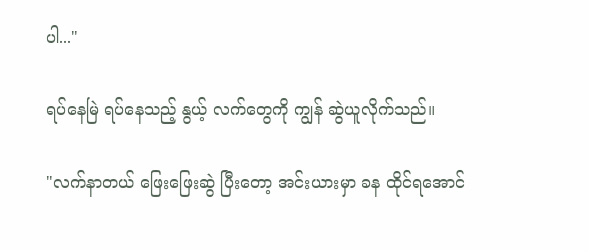ပါ..."

ရပ်နေမြဲ ရပ်နေသည့် နွယ့် လက်တွေကို ကျွန် ‌ဆွဲယူလိုက်သည်။

"လက်နာတယ် ဖြေးဖြေးဆွဲ ပြီးတော့ အင်းယားမှာ ခန ထိုင်ရအောင်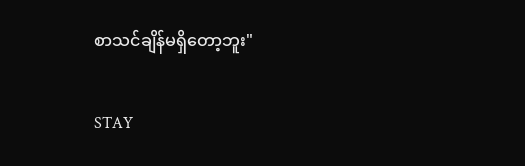စာသင်ချိန်မရှိတော့ဘူး"

STAY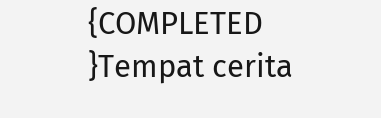{COMPLETED }Tempat cerita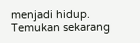menjadi hidup. Temukan sekarang